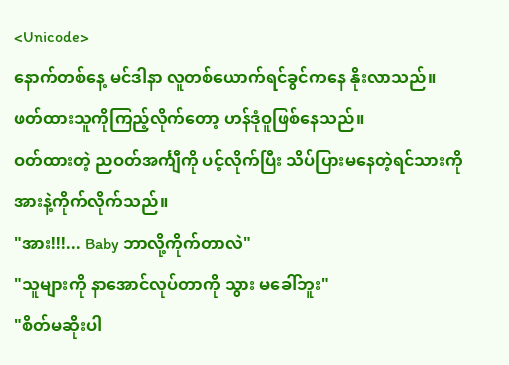<Unicode>
နောက်တစ်နေ့ မင်ဒါနာ လူတစ်ယောက်ရင်ခွင်ကနေ နိုးလာသည်။ဖတ်ထားသူကိုကြည့်လိုက်တော့ ဟန်ဒုံဝူဖြစ်နေသည်။
ဝတ်ထားတဲ့ ညဝတ်အင်္ကျီကို ပင့်လိုက်ပြီး သိပ်ပြားမနေတဲ့ရင်သားကို အားနဲ့ကိုက်လိုက်သည်။
"အား!!!... Baby ဘာလို့ကိုက်တာလဲ"
"သူများကို နာအောင်လုပ်တာကို သွား မခေါ်ဘူး"
"စိတ်မဆိုးပါ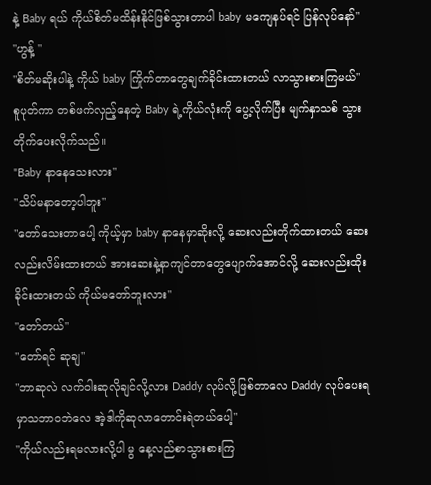နဲ့ Baby ရယ် ကိုယ်စိတ်မထိန်းနိုင်ဖြစ်သွားတာပါ baby မကျေနပ်ရင် ပြန်လုပ်နော်"
"ဟွန့် "
"စိတ်မဆိုးပါနဲ့ ကိုယ် baby ကြိုက်တာတွေချက်ခိုင်းထားတယ် လာသွားစားကြမယ်"
စူပုတ်ကာ တစ်ဖက်လှည့်နေတဲ့ Baby ရဲ့ကိုယ်လုံးကို ပွေ့လိုက်ပြီး မျက်နှာသစ် သွားတိုက်ပေးလိုက်သည်။
"Baby နာနေသေးလား"
"သိပ်မနာတော့ပါဘူး"
"တော်သေးတာပေါ့ ကိုယ့်မှာ baby နာနေမှာဆိုးလို့ ဆေးလည်းတိုက်ထားတယ် ဆေးလည်းလိမ်းထားတယ် အားဆေးနဲ့နာကျင်တာတွေပျောက်အောင်လို့ ဆေးလည်းထိုးခိုင်းထားတယ် ကိုယ်မတော်ဘူးလား"
"တော်တယ်"
"တော်ရင် ဆုချ"
"ဘာဆုလဲ လက်ဝါးဆုလိုချင်လို့လား Daddy လုပ်လို့ဖြစ်တာလေ Daddy လုပ်ပေးရမှာသဘာဝဘဲလေ အဲ့ဒါကိုဆုလာတောင်းရဲတယ်ပေါ့"
"ကိုယ်လည်းရမလားလို့ပါ မွ နေ့လည်စာသွားစားကြ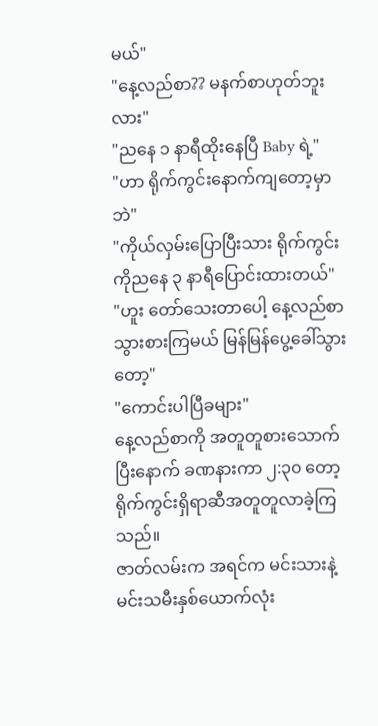မယ်"
"နေ့လည်စာ?? မနက်စာဟုတ်ဘူးလား"
"ညနေ ၁ နာရီထိုးနေပြီ Baby ရဲ့"
"ဟာ ရိုက်ကွင်းနောက်ကျတော့မှာဘဲ"
"ကိုယ်လှမ်းပြောပြီးသား ရိုက်ကွင်းကိုညနေ ၃ နာရီပြောင်းထားတယ်"
"ဟူး တော်သေးတာပေါ့ နေ့လည်စာသွားစားကြမယ် မြန်မြန်ပွေ့ခေါ်သွားတော့"
"ကောင်းပါပြီခများ"
နေ့လည်စာကို အတူတူစားသောက်ပြီးနောက် ခဏနားကာ ၂:၃၀ တော့ ရိုက်ကွင်းရှိရာဆီအတူတူလာခဲ့ကြသည်။
ဇာတ်လမ်းက အရင်က မင်းသားနဲ့မင်းသမီးနှစ်ယောက်လုံး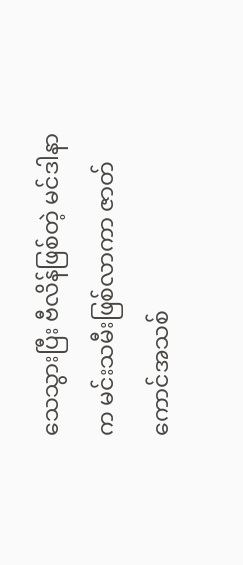သေသွားပြီး ဗီလိန်ဖြစ်တဲ့ မင်ဒါနာက မင်းသမီးဖြစ်လာကာ ဇာတ်ကောင်အသစ်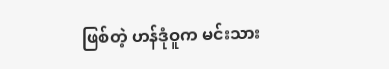ဖြစ်တဲ့ ဟန်ဒုံဝူက မင်းသား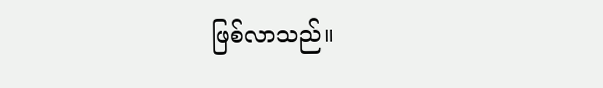ဖြစ်လာသည်။